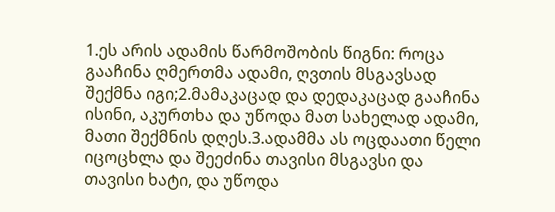1.ეს არის ადამის წარმოშობის წიგნი: როცა გააჩინა ღმერთმა ადამი, ღვთის მსგავსად შექმნა იგი;2.მამაკაცად და დედაკაცად გააჩინა ისინი, აკურთხა და უწოდა მათ სახელად ადამი, მათი შექმნის დღეს.3.ადამმა ას ოცდაათი წელი იცოცხლა და შეეძინა თავისი მსგავსი და თავისი ხატი, და უწოდა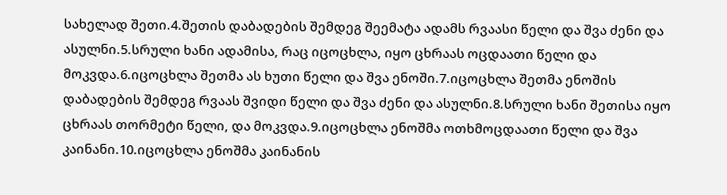სახელად შეთი.4.შეთის დაბადების შემდეგ შეემატა ადამს რვაასი წელი და შვა ძენი და ასულნი.5.სრული ხანი ადამისა, რაც იცოცხლა, იყო ცხრაას ოცდაათი წელი და მოკვდა.6.იცოცხლა შეთმა ას ხუთი წელი და შვა ენოში.7.იცოცხლა შეთმა ენოშის დაბადების შემდეგ რვაას შვიდი წელი და შვა ძენი და ასულნი.8.სრული ხანი შეთისა იყო ცხრაას თორმეტი წელი, და მოკვდა.9.იცოცხლა ენოშმა ოთხმოცდაათი წელი და შვა კაინანი.10.იცოცხლა ენოშმა კაინანის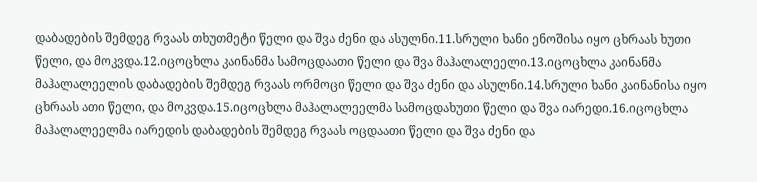დაბადების შემდეგ რვაას თხუთმეტი წელი და შვა ძენი და ასულნი.11.სრული ხანი ენოშისა იყო ცხრაას ხუთი წელი, და მოკვდა.12.იცოცხლა კაინანმა სამოცდაათი წელი და შვა მაჰალალეელი.13.იცოცხლა კაინანმა მაჰალალეელის დაბადების შემდეგ რვაას ორმოცი წელი და შვა ძენი და ასულნი.14.სრული ხანი კაინანისა იყო ცხრაას ათი წელი, და მოკვდა.15.იცოცხლა მაჰალალეელმა სამოცდახუთი წელი და შვა იარედი.16.იცოცხლა მაჰალალეელმა იარედის დაბადების შემდეგ რვაას ოცდაათი წელი და შვა ძენი და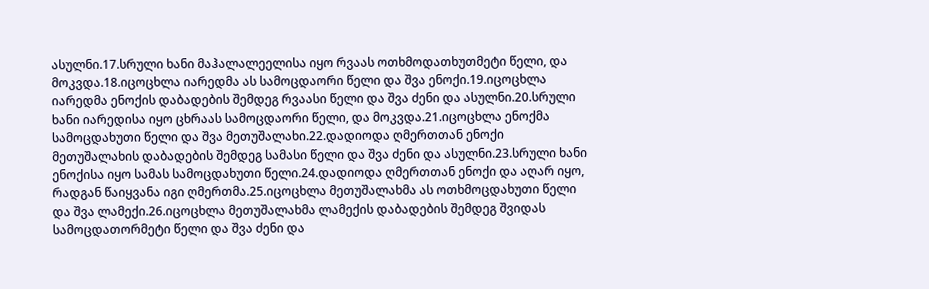ასულნი.17.სრული ხანი მაჰალალეელისა იყო რვაას ოთხმოდათხუთმეტი წელი, და მოკვდა.18.იცოცხლა იარედმა ას სამოცდაორი წელი და შვა ენოქი.19.იცოცხლა იარედმა ენოქის დაბადების შემდეგ რვაასი წელი და შვა ძენი და ასულნი.20.სრული ხანი იარედისა იყო ცხრაას სამოცდაორი წელი, და მოკვდა.21.იცოცხლა ენოქმა სამოცდახუთი წელი და შვა მეთუშალახი.22.დადიოდა ღმერთთან ენოქი მეთუშალახის დაბადების შემდეგ სამასი წელი და შვა ძენი და ასულნი.23.სრული ხანი ენოქისა იყო სამას სამოცდახუთი წელი.24.დადიოდა ღმერთთან ენოქი და აღარ იყო, რადგან წაიყვანა იგი ღმერთმა.25.იცოცხლა მეთუშალახმა ას ოთხმოცდახუთი წელი და შვა ლამექი.26.იცოცხლა მეთუშალახმა ლამექის დაბადების შემდეგ შვიდას სამოცდათორმეტი წელი და შვა ძენი და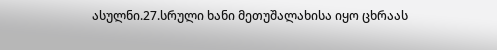ასულნი.27.სრული ხანი მეთუშალახისა იყო ცხრაას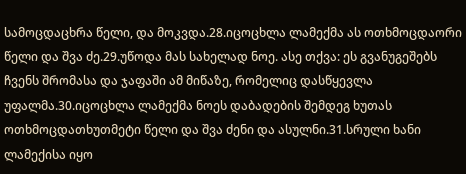სამოცდაცხრა წელი, და მოკვდა.28.იცოცხლა ლამექმა ას ოთხმოცდაორი წელი და შვა ძე.29.უწოდა მას სახელად ნოე. ასე თქვა: ეს გვანუგეშებს ჩვენს შრომასა და ჯაფაში ამ მიწაზე, რომელიც დასწყევლა უფალმა.30.იცოცხლა ლამექმა ნოეს დაბადების შემდეგ ხუთას ოთხმოცდათხუთმეტი წელი და შვა ძენი და ასულნი.31.სრული ხანი ლამექისა იყო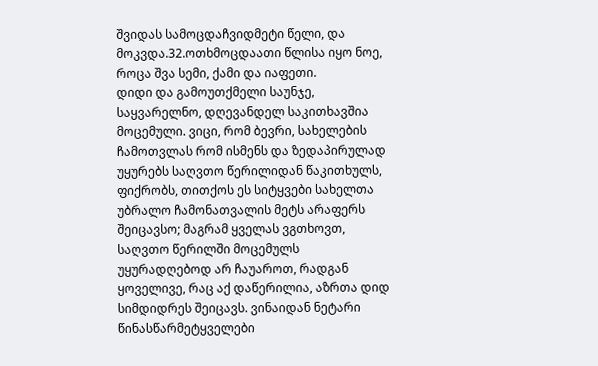შვიდას სამოცდაჩვიდმეტი წელი, და მოკვდა.32.ოთხმოცდაათი წლისა იყო ნოე, როცა შვა სემი, ქამი და იაფეთი.
დიდი და გამოუთქმელი საუნჯე, საყვარელნო, დღევანდელ საკითხავშია მოცემული. ვიცი, რომ ბევრი, სახელების ჩამოთვლას რომ ისმენს და ზედაპირულად უყურებს საღვთო წერილიდან წაკითხულს, ფიქრობს, თითქოს ეს სიტყვები სახელთა უბრალო ჩამონათვალის მეტს არაფერს შეიცავსო; მაგრამ ყველას ვგთხოვთ, საღვთო წერილში მოცემულს უყურადღებოდ არ ჩაუაროთ, რადგან ყოველივე, რაც აქ დაწერილია, აზრთა დიდ სიმდიდრეს შეიცავს. ვინაიდან ნეტარი წინასწარმეტყველები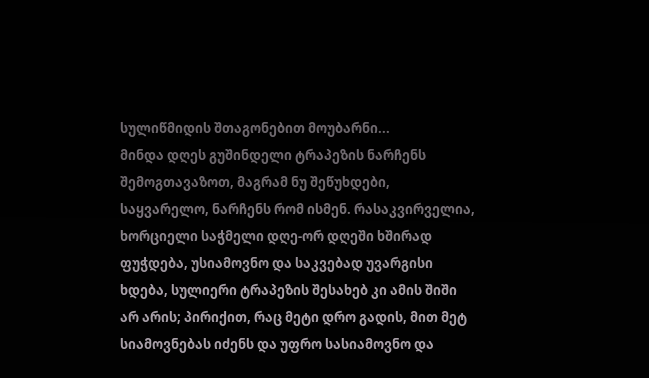სულიწმიდის შთაგონებით მოუბარნი...
მინდა დღეს გუშინდელი ტრაპეზის ნარჩენს შემოგთავაზოთ, მაგრამ ნუ შეწუხდები, საყვარელო, ნარჩენს რომ ისმენ. რასაკვირველია, ხორციელი საჭმელი დღე-ორ დღეში ხშირად ფუჭდება, უსიამოვნო და საკვებად უვარგისი ხდება, სულიერი ტრაპეზის შესახებ კი ამის შიში არ არის; პირიქით, რაც მეტი დრო გადის, მით მეტ სიამოვნებას იძენს და უფრო სასიამოვნო და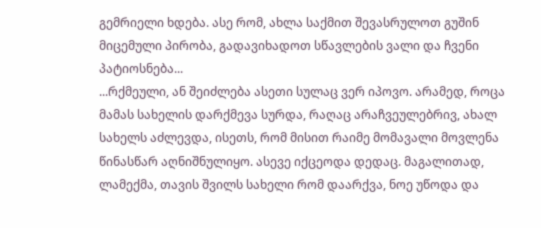გემრიელი ხდება. ასე რომ, ახლა საქმით შევასრულოთ გუშინ მიცემული პირობა, გადავიხადოთ სწავლების ვალი და ჩვენი პატიოსნება...
...რქმეული, ან შეიძლება ასეთი სულაც ვერ იპოვო. არამედ, როცა მამას სახელის დარქმევა სურდა, რაღაც არაჩვეულებრივ, ახალ სახელს აძლევდა, ისეთს, რომ მისით რაიმე მომავალი მოვლენა წინასწარ აღნიშნულიყო. ასევე იქცეოდა დედაც. მაგალითად, ლამექმა, თავის შვილს სახელი რომ დაარქვა, ნოე უწოდა და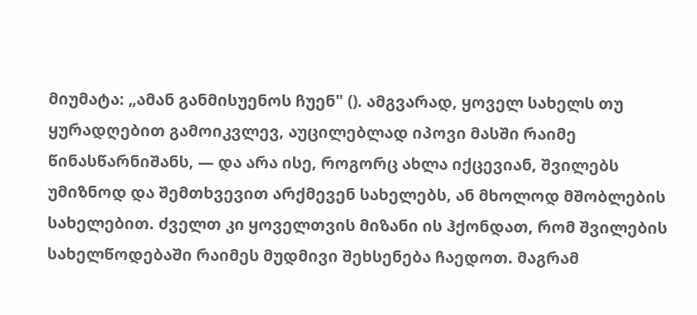მიუმატა: „ამან განმისუენოს ჩუენ" (). ამგვარად, ყოველ სახელს თუ ყურადღებით გამოიკვლევ, აუცილებლად იპოვი მასში რაიმე წინასწარნიშანს, — და არა ისე, როგორც ახლა იქცევიან, შვილებს უმიზნოდ და შემთხვევით არქმევენ სახელებს, ან მხოლოდ მშობლების სახელებით. ძველთ კი ყოველთვის მიზანი ის ჰქონდათ, რომ შვილების სახელწოდებაში რაიმეს მუდმივი შეხსენება ჩაედოთ. მაგრამ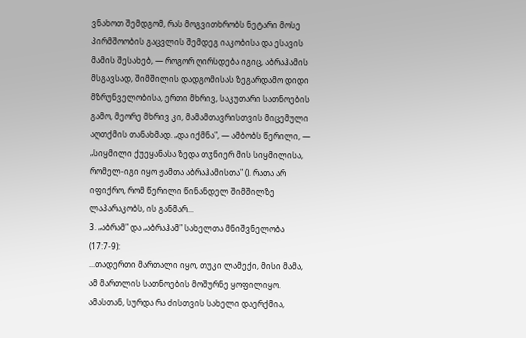ვნახოთ შემდგომ, რას მოგვითხრობს ნეტარი მოსე პირმშოობის გაცვლის შემდეგ იაკობისა და ესავის მამის შესახებ, — როგორ ღირსდება იგიც, აბრაჰამის მსგავსად, შიმშილის დადგომისას ზეგარდამო დიდი მზრუნველობისა, ერთი მხრივ, საკუთარი სათნოების გამო, მეორე მხრივ კი, მამამთავრისთვის მიცემული აღთქმის თანახმად. „და იქმნა", — ამბობს წერილი, — „სიყმილი ქუეყანასა ზედა თჳნიერ მის სიყმილისა, რომელ-იგი იყო ჟამთა აბრაჰამისთა" (). რათა არ იფიქრო, რომ წერილი წინანდელ შიმშილზე ლაპარაკობს, ის განმარ...
3. „აბრამ" და „აბრაჰამ" სახელთა მნიშვნელობა (17:7-9):
...თადერთი მართალი იყო, თუკი ლამექი, მისი მამა, ამ მართლის სათნოების მოშურნე ყოფილიყო. ამასთან, სურდა რა ძისთვის სახელი დაერქმია,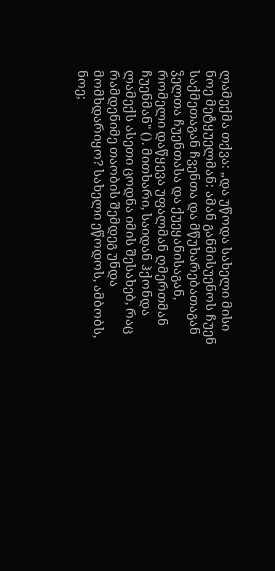ლამექმა თქვა: „და უწოდა სახელი მისი ნოე მეტყუელმან: ამან განმისუენოს ჩუენ საქმეთაგან ჩვენთა და მწუხარებათაგან ჴელთა ჩუენთასა და ქუეყანისაგან, რომელი დაწყევა უფალმან ღმერთმან ჩუენმან" (). მითხარი, საიდან ჰქონდა ლამექს ასეთი ცოდნა იმის შესახებ, რაც რამდენიმე თაობის შემდეგ უნდა მომხდარიყო? სახელი ეწოდოს, ამბობს, ნოე;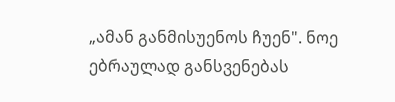„ამან განმისუენოს ჩუენ". ნოე ებრაულად განსვენებას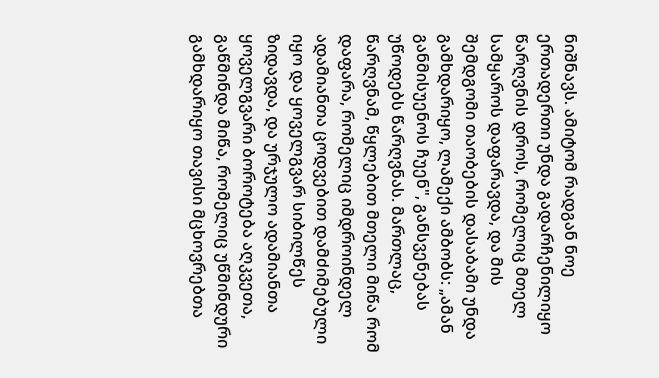ნიშნავს. ამიტომ რადგან ნოე ერთადერთი უნდა გადარჩენილიყო წარღვნის დროს, რომელიც მთელ სამყაროს დაფარავდა, და მის შემდგომი თაობების დასაბამი უნდა გამხდარიყო, ლამექი ამბობს: „ამან განმისუენოს ჩუენ", განსვენებას უწოდებს წარღვნას. მართლაც, წარღვნამ, წყლებით მთელი მიწა რომ დაფარა, რომელიც იმდროინდელ ადამიანთა ცოდვებით დამძიმებული იყო და ყოველგვარ სიბილწეს ზიდავდა, და ურჯულო ადამიანთა ყოველგვარი ბოროტება აღკვეთა, გაწმინდა მიწა, რომელიც უწმინდური გამხდარიყო თავისი მცხოვრებთა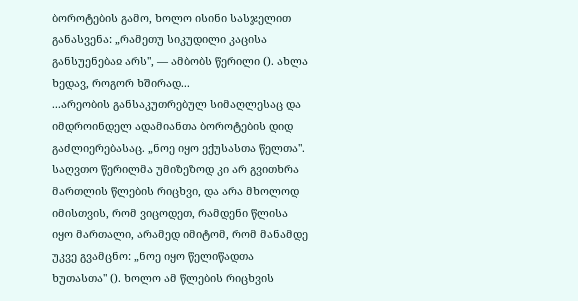ბოროტების გამო, ხოლო ისინი სასჯელით განასვენა: „რამეთუ სიკუდილი კაცისა განსუენებაჲ არს", — ამბობს წერილი (). ახლა ხედავ, როგორ ხშირად...
...არეობის განსაკუთრებულ სიმაღლესაც და იმდროინდელ ადამიანთა ბოროტების დიდ გაძლიერებასაც. „ნოე იყო ექუსასთა წელთა". საღვთო წერილმა უმიზეზოდ კი არ გვითხრა მართლის წლების რიცხვი, და არა მხოლოდ იმისთვის, რომ ვიცოდეთ, რამდენი წლისა იყო მართალი, არამედ იმიტომ, რომ მანამდე უკვე გვამცნო: „ნოე იყო წელიწადთა ხუთასთა" (). ხოლო ამ წლების რიცხვის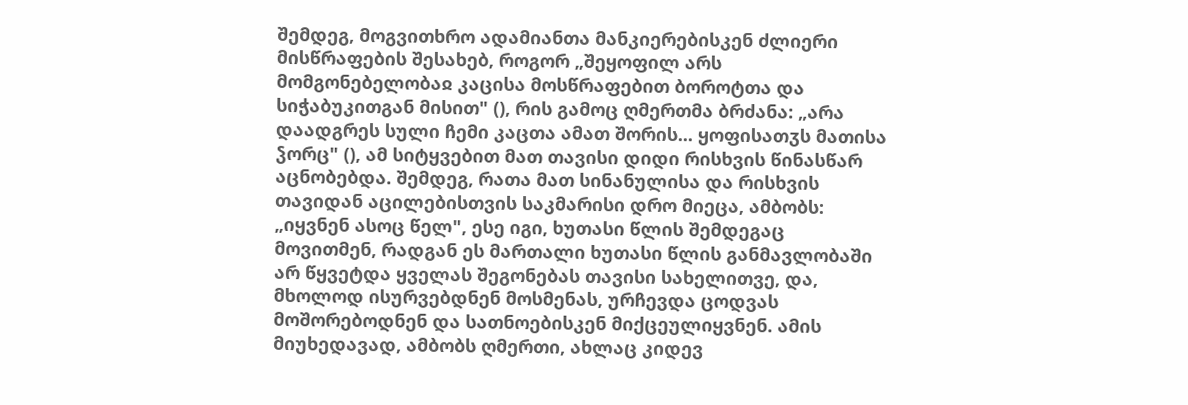შემდეგ, მოგვითხრო ადამიანთა მანკიერებისკენ ძლიერი მისწრაფების შესახებ, როგორ „შეყოფილ არს მომგონებელობაჲ კაცისა მოსწრაფებით ბოროტთა და სიჭაბუკითგან მისით" (), რის გამოც ღმერთმა ბრძანა: „არა დაადგრეს სული ჩემი კაცთა ამათ შორის... ყოფისათჳს მათისა ჴორც" (), ამ სიტყვებით მათ თავისი დიდი რისხვის წინასწარ აცნობებდა. შემდეგ, რათა მათ სინანულისა და რისხვის თავიდან აცილებისთვის საკმარისი დრო მიეცა, ამბობს: „იყვნენ ასოც წელ", ესე იგი, ხუთასი წლის შემდეგაც მოვითმენ, რადგან ეს მართალი ხუთასი წლის განმავლობაში არ წყვეტდა ყველას შეგონებას თავისი სახელითვე, და, მხოლოდ ისურვებდნენ მოსმენას, ურჩევდა ცოდვას მოშორებოდნენ და სათნოებისკენ მიქცეულიყვნენ. ამის მიუხედავად, ამბობს ღმერთი, ახლაც კიდევ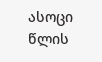ასოცი წლის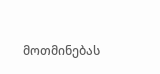მოთმინებას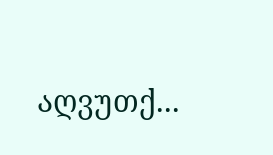აღვუთქ...